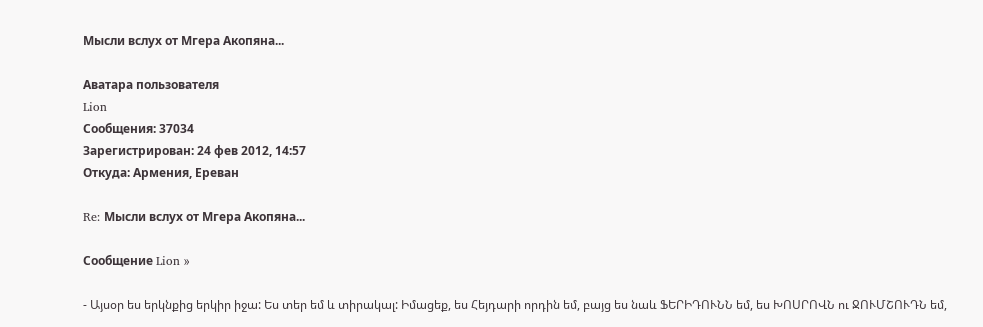Мысли вслух от Мгера Акопяна...

Аватара пользователя
Lion
Сообщения: 37034
Зарегистрирован: 24 фев 2012, 14:57
Откуда: Армения, Ереван

Re: Мысли вслух от Мгера Акопяна...

Сообщение Lion »

- Այսօր ես երկնքից երկիր իջա: Ես տեր եմ և տիրակալ: Իմացեք, ես Հեյդարի որդին եմ, բայց ես նաև ՖԵՐԻԴՈՒՆՆ եմ, ես ԽՈՍՐՈՎՆ ու ՋՈՒՄՇՈՒԴՆ եմ,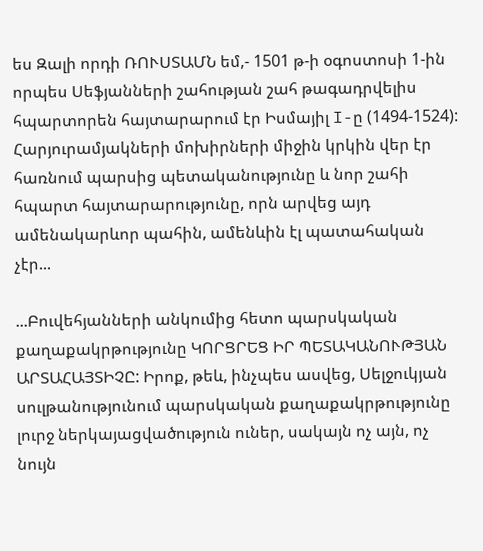ես Զալի որդի ՌՈՒՍՏԱՄՆ եմ,- 1501 թ-ի օգոստոսի 1-ին որպես Սեֆյանների շահության շահ թագադրվելիս հպարտորեն հայտարարում էր Իսմայիլ I-ը (1494-1524): Հարյուրամյակների մոխիրների միջին կրկին վեր էր հառնում պարսից պետականությունը և նոր շահի հպարտ հայտարարությունը, որն արվեց այդ ամենակարևոր պահին, ամենևին էլ պատահական չէր...

...Բուվեհյանների անկումից հետո պարսկական քաղաքակրթությունը ԿՈՐՑՐԵՑ ԻՐ ՊԵՏԱԿԱՆՈՒԹՅԱՆ ԱՐՏԱՀԱՅՏԻՉԸ: Իրոք, թեև, ինչպես ասվեց, Սելջուկյան սուլթանությունում պարսկական քաղաքակրթությունը լուրջ ներկայացվածություն ուներ, սակայն ոչ այն, ոչ նույն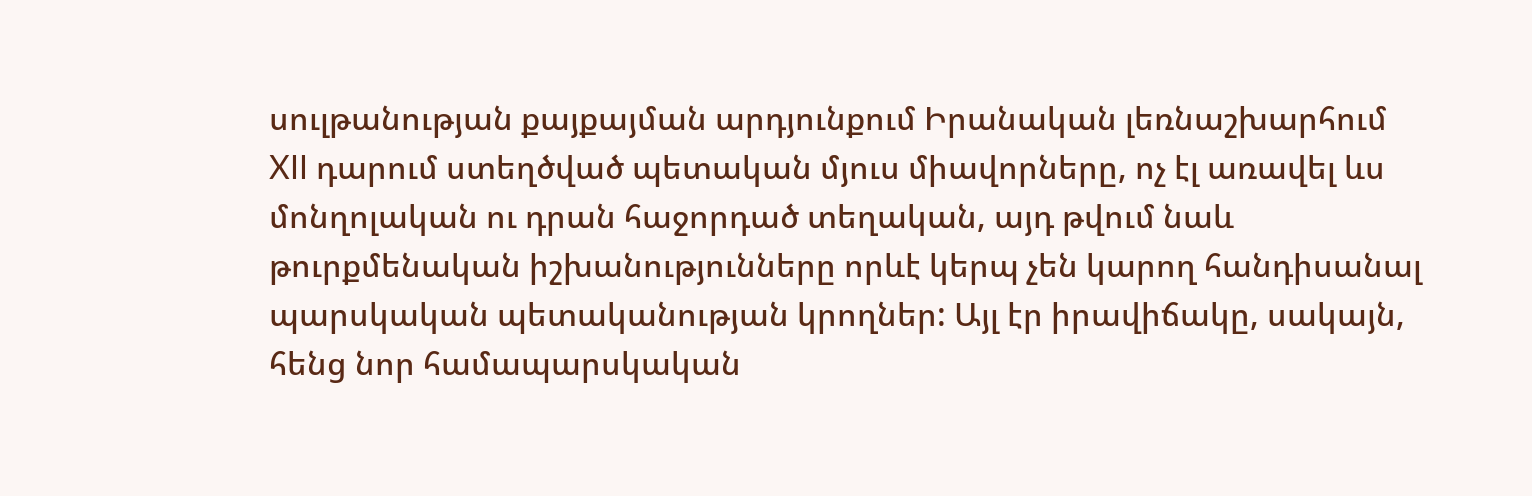սուլթանության քայքայման արդյունքում Իրանական լեռնաշխարհում XII դարում ստեղծված պետական մյուս միավորները, ոչ էլ առավել ևս մոնղոլական ու դրան հաջորդած տեղական, այդ թվում նաև թուրքմենական իշխանությունները որևէ կերպ չեն կարող հանդիսանալ պարսկական պետականության կրողներ: Այլ էր իրավիճակը, սակայն, հենց նոր համապարսկական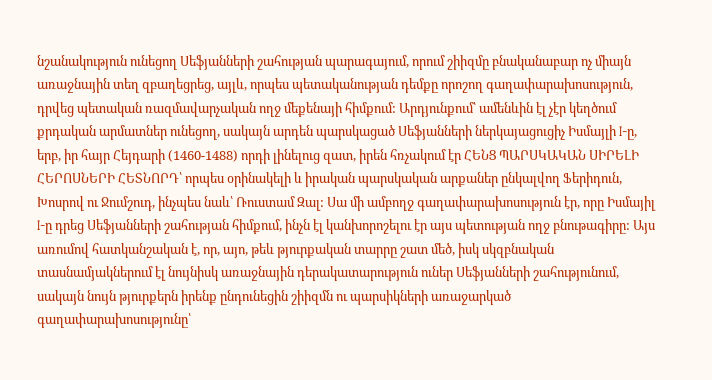նշանակություն ունեցող Սեֆյանների շահության պարագայում, որում շիիզմը բնականաբար ոչ միայն առաջնային տեղ զբաղեցրեց, այլև, որպես պետականության դեմքը որոշող գաղափարախոսություն, դրվեց պետական ռազմավարչական ողջ մեքենայի հիմքում: Արդյունքում՝ ամենևին էլ չէր կեղծում քրդական արմատներ ունեցող, սակայն արդեն պարսկացած Սեֆյանների ներկայացուցիչ Իսմայլի I-ը, երբ, իր հայր Հեյդարի (1460-1488) որդի լինելուց զատ, իրեն հռչակում էր ՀԵՆՑ ՊԱՐՍԿԱԿԱՆ ՍԻՐԵԼԻ ՀԵՐՈՍՆԵՐԻ ՀԵՏՆՈՐԴ՝ որպես օրինակելի և իրական պարսկական արքաներ ընկալվող Ֆերիդուն, Խոսրով ու Ջումշուդ, ինչպես նաև՝ Ռուստամ Զալ: Սա մի ամբողջ գաղափարախոսություն էր, որը Իսմայիլ I-ը դրեց Սեֆյանների շահության հիմքում, ինչն էլ կանխորոշելու էր այս պետության ողջ բնութագիրը: Այս առումով հատկանշական է, որ, այո, թեև թյուրքական տարրը շատ մեծ, իսկ սկզբնական տասնամյակներում էլ նույնիսկ առաջնային դերակատարություն ուներ Սեֆյանների շահությունում, սակայն նույն թյուրքերն իրենք ընդունեցին շիիզմն ու պարսիկների առաջարկած գաղափարախոսությունը՝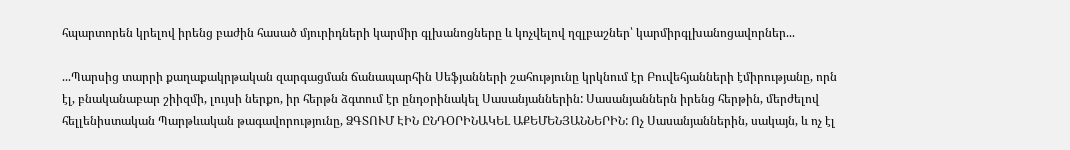հպարտորեն կրելով իրենց բաժին հասած մյուրիդների կարմիր գլխանոցները և կոչվելով ղզլբաշներ՝ կարմիրգլխանոցավորներ...

...Պարսից տարրի քաղաքակրթական զարգացման ճանապարհին Սեֆյանների շահությունը կրկնում էր Բուվեհյանների էմիրությանը, որն էլ, բնականաբար շիիզմի, լույսի ներքո, իր հերթն ձգտում էր ընդօրինակել Սասանյաններին: Սասանյաններն իրենց հերթին, մերժելով հելլենիստական Պարթևական թագավորությունը, ՁԳՏՈՒՄ ԷԻՆ ԸՆԴՕՐԻՆԱԿԵԼ ԱՔԵՄԵՆՅԱՆՆԵՐԻՆ: Ոչ Սասանյաններին, սակայն, և ոչ էլ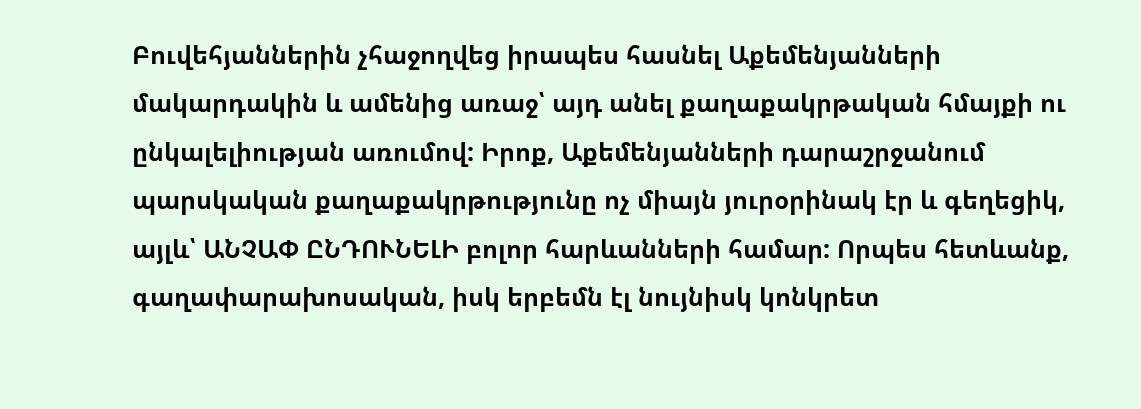Բուվեհյաններին չհաջողվեց իրապես հասնել Աքեմենյանների մակարդակին և ամենից առաջ՝ այդ անել քաղաքակրթական հմայքի ու ընկալելիության առումով: Իրոք, Աքեմենյանների դարաշրջանում պարսկական քաղաքակրթությունը ոչ միայն յուրօրինակ էր և գեղեցիկ, այլև՝ ԱՆՉԱՓ ԸՆԴՈՒՆԵԼԻ բոլոր հարևանների համար: Որպես հետևանք, գաղափարախոսական, իսկ երբեմն էլ նույնիսկ կոնկրետ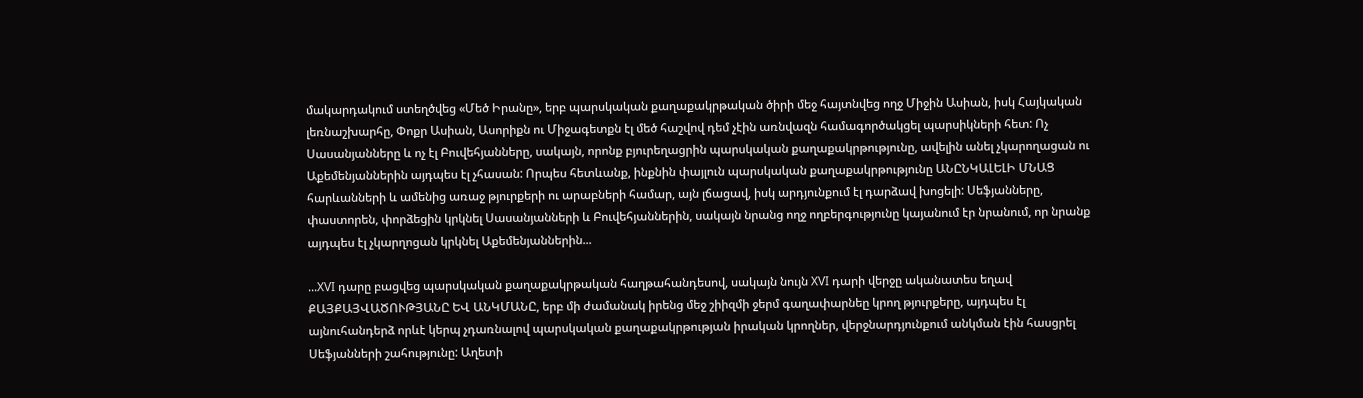մակարդակում ստեղծվեց «Մեծ Իրանը», երբ պարսկական քաղաքակրթական ծիրի մեջ հայտնվեց ողջ Միջին Ասիան, իսկ Հայկական լեռնաշխարհը, Փոքր Ասիան, Ասորիքն ու Միջագետքն էլ մեծ հաշվով դեմ չէին առնվազն համագործակցել պարսիկների հետ: Ոչ Սասանյանները և ոչ էլ Բուվեհյանները, սակայն, որոնք բյուրեղացրին պարսկական քաղաքակրթությունը, ավելին անել չկարողացան ու Աքեմենյաններին այդպես էլ չհասան: Որպես հետևանք, ինքնին փայլուն պարսկական քաղաքակրթությունը ԱՆԸՆԿԱԼԵԼԻ ՄՆԱՑ հարևանների և ամենից առաջ թյուրքերի ու արաբների համար, այն լճացավ, իսկ արդյունքում էլ դարձավ խոցելի: Սեֆյանները, փաստորեն, փորձեցին կրկնել Սասանյանների և Բուվեհյաններին, սակայն նրանց ողջ ողբերգությունը կայանում էր նրանում, որ նրանք այդպես էլ չկարղոցան կրկնել Աքեմենյաններին...

...XVI դարը բացվեց պարսկական քաղաքակրթական հաղթահանդեսով, սակայն նույն XVI դարի վերջը ականատես եղավ ՔԱՅՔԱՅՎԱԾՈՒԹՅԱՆԸ ԵՎ ԱՆԿՄԱՆԸ, երբ մի ժամանակ իրենց մեջ շիիզմի ջերմ գաղափարնեը կրող թյուրքերը, այդպես էլ այնուհանդերձ որևէ կերպ չդառնալով պարսկական քաղաքակրթության իրական կրողներ, վերջնարդյունքում անկման էին հասցրել Սեֆյանների շահությունը: Աղետի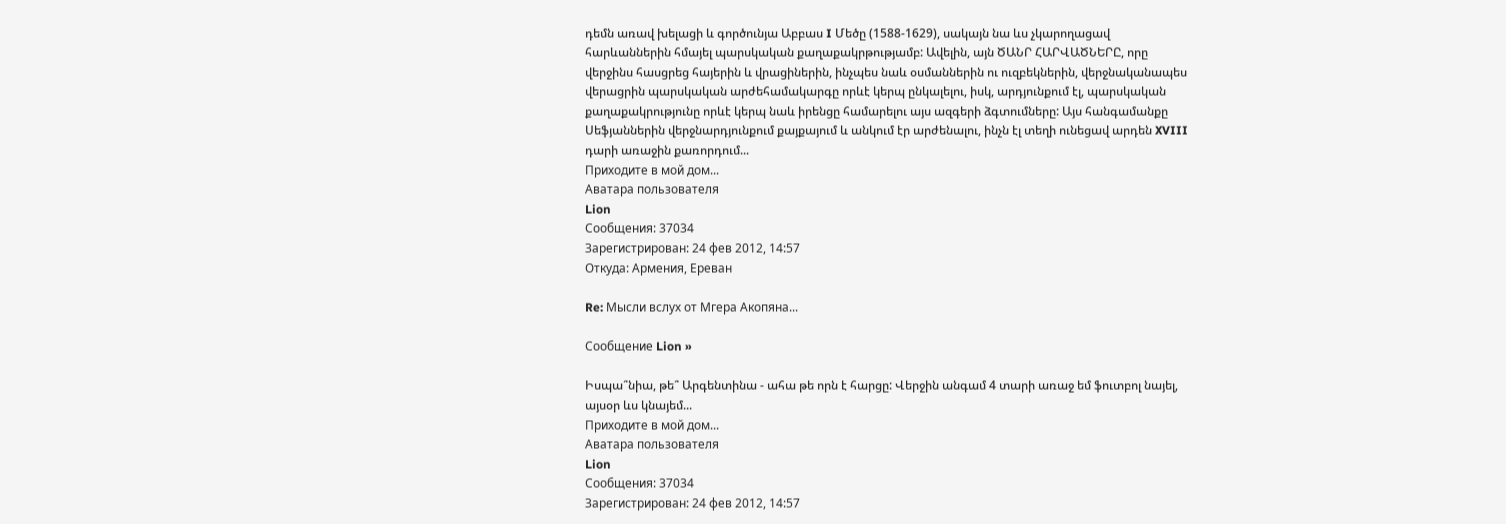դեմն առավ խելացի և գործունյա Աբբաս I Մեծը (1588-1629), սակայն նա ևս չկարողացավ հարևաններին հմայել պարսկական քաղաքակրթությամբ: Ավելին, այն ԾԱՆՐ ՀԱՐՎԱԾՆԵՐԸ, որը վերջինս հասցրեց հայերին և վրացիներին, ինչպես նաև օսմաններին ու ուզբեկներին, վերջնականապես վերացրին պարսկական արժեհամակարգը որևէ կերպ ընկալելու, իսկ, արդյունքում էլ, պարսկական քաղաքակրությունը որևէ կերպ նաև իրենցը համարելու այս ազգերի ձգտումները: Այս հանգամանքը Սեֆյաններին վերջնարդյունքում քայքայում և անկում էր արժենալու, ինչն էլ տեղի ունեցավ արդեն XVIII դարի առաջին քառորդում...
Приходите в мой дом...
Аватара пользователя
Lion
Сообщения: 37034
Зарегистрирован: 24 фев 2012, 14:57
Откуда: Армения, Ереван

Re: Мысли вслух от Мгера Акопяна...

Сообщение Lion »

Իսպա՞նիա, թե՞ Արգենտինա - ահա թե որն է հարցը: Վերջին անգամ 4 տարի առաջ եմ ֆուտբոլ նայել, այսօր ևս կնայեմ...
Приходите в мой дом...
Аватара пользователя
Lion
Сообщения: 37034
Зарегистрирован: 24 фев 2012, 14:57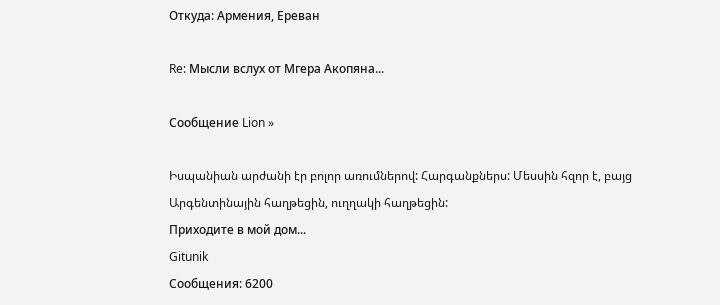Откуда: Армения, Ереван

Re: Мысли вслух от Мгера Акопяна...

Сообщение Lion »

Իսպանիան արժանի էր բոլոր առումներով: Հարգանքներս: Մեսսին հզոր է, բայց Արգենտինային հաղթեցին, ուղղակի հաղթեցին:
Приходите в мой дом...
Gitunik
Сообщения: 6200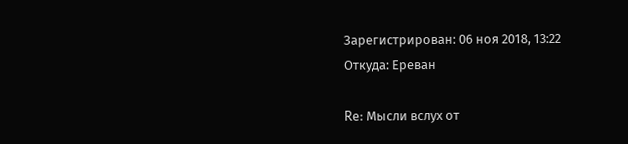Зарегистрирован: 06 ноя 2018, 13:22
Откуда: Ереван

Re: Мысли вслух от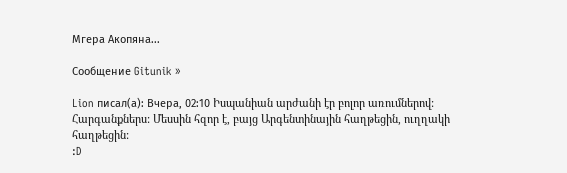Мгера Акопяна...

Сообщение Gitunik »

Lion писал(а): Вчера, 02:10 Իսպանիան արժանի էր բոլոր առումներով: Հարգանքներս: Մեսսին հզոր է, բայց Արգենտինային հաղթեցին, ուղղակի հաղթեցին:
:D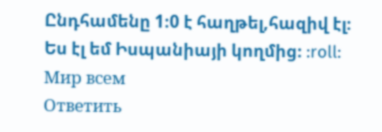Ընդհամենը 1։0 է հաղթել,հազիվ էլ։
Ես էլ եմ Իսպանիայի կողմից։ :roll:
Мир всем
Ответить